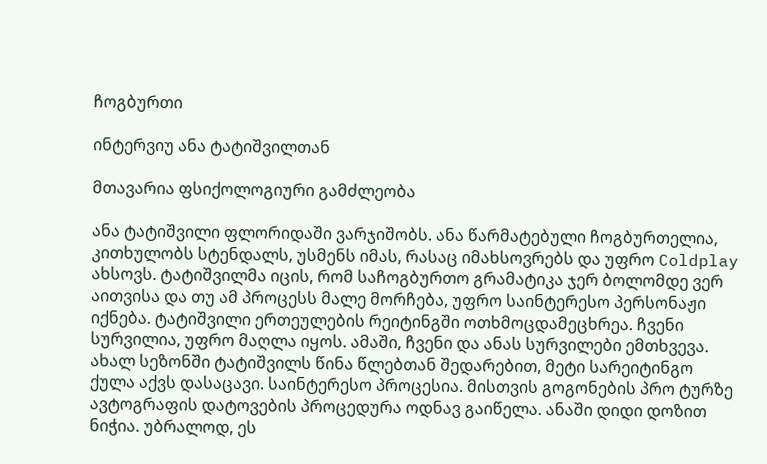ჩოგბურთი

ინტერვიუ ანა ტატიშვილთან

მთავარია ფსიქოლოგიური გამძლეობა

ანა ტატიშვილი ფლორიდაში ვარჯიშობს. ანა წარმატებული ჩოგბურთელია, კითხულობს სტენდალს, უსმენს იმას, რასაც იმახსოვრებს და უფრო Coldplay ახსოვს. ტატიშვილმა იცის, რომ საჩოგბურთო გრამატიკა ჯერ ბოლომდე ვერ აითვისა და თუ ამ პროცესს მალე მორჩება, უფრო საინტერესო პერსონაჟი იქნება. ტატიშვილი ერთეულების რეიტინგში ოთხმოცდამეცხრეა. ჩვენი სურვილია, უფრო მაღლა იყოს. ამაში, ჩვენი და ანას სურვილები ემთხვევა. ახალ სეზონში ტატიშვილს წინა წლებთან შედარებით, მეტი სარეიტინგო ქულა აქვს დასაცავი. საინტერესო პროცესია. მისთვის გოგონების პრო ტურზე ავტოგრაფის დატოვების პროცედურა ოდნავ გაიწელა. ანაში დიდი დოზით ნიჭია. უბრალოდ, ეს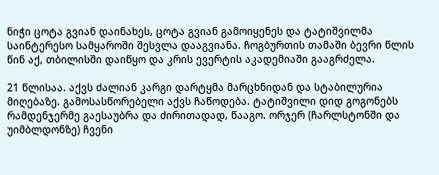ნიჭი ცოტა გვიან დაინახეს, ცოტა გვიან გამოიყენეს და ტატიშვილმა საინტერესო სამყაროში შესვლა დააგვიანა. ჩოგბურთის თამაში ბევრი წლის წინ აქ, თბილისში დაიწყო და კრის ევერტის აკადემიაში გააგრძელა.

21 წლისაა. აქვს ძალიან კარგი დარტყმა მარცხნიდან და სტაბილურია მიღებაზე. გამოსასწორებელი აქვს ჩაწოდება. ტატიშვილი დიდ გოგონებს რამდენჯერმე გაესაუბრა და ძირითადად, წააგო. ორჯერ (ჩარლსტონში და უიმბლდონზე) ჩვენი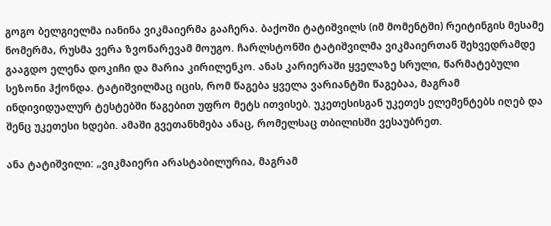გოგო ბელგიელმა იანინა ვიკმაიერმა გააჩერა. ბაქოში ტატიშვილს (იმ მომენტში) რეიტინგის მესამე ნომერმა, რუსმა ვერა ზვონარევამ მოუგო. ჩარლსტონში ტატიშვილმა ვიკმაიერთან შეხვედრამდე გააგდო ელენა დოკიჩი და მარია კირილენკო. ანას კარიერაში ყველაზე სრული, წარმატებული სეზონი ჰქონდა. ტატიშვილმაც იცის, რომ წაგება ყველა ვარიანტში წაგებაა, მაგრამ ინდივიდუალურ ტესტებში წაგებით უფრო მეტს ითვისებ. უკეთესისგან უკეთეს ელემენტებს იღებ და შენც უკეთესი ხდები. ამაში გვეთანხმება ანაც, რომელსაც თბილისში ვესაუბრეთ.

ანა ტატიშვილი: „ვიკმაიერი არასტაბილურია, მაგრამ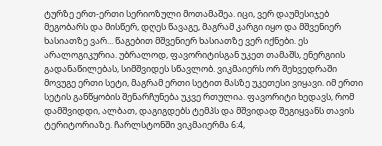ტურზე ერთ-ერთი სერიოზული მოთამაშეა. იცი, ვერ დაუმესიჯებ მეგობარს და მისწერ, დღეს წავაგე, მაგრამ კარგი იყო და მშვენიერ ხასიათზე ვარ... წაგებით მშვენიერ ხასიათზე ვერ იქნები. ეს არალოგიკურია. უბრალოდ, ფავორიტისგან უკეთ თამაშს, ენერგიის გადანაწილებას, სიმშვიდეს სწავლობ. ვიკმაიერს ორ შეხვედრაში მოვუგე ერთი სეტი, მაგრამ ერთი სეტით მასზე უკეთესი ვიყავი. იმ ერთი სეტის განწყობის შენარჩუნება უკვე რთულია. ფავორიტი ხედავს, რომ დამშვიდდი, ალბათ, დაგიგდებს ტემპს და მშვიდად შეგიყვანს თავის ტერიტორიაზე. ჩარლსტონში ვიკმაიერმა 6:4,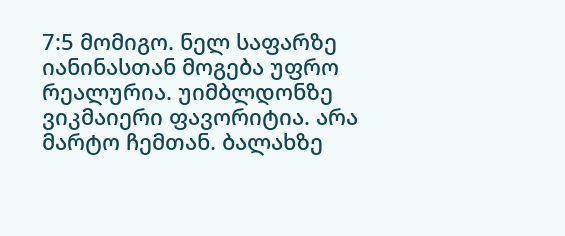7:5 მომიგო. ნელ საფარზე იანინასთან მოგება უფრო რეალურია. უიმბლდონზე ვიკმაიერი ფავორიტია. არა მარტო ჩემთან. ბალახზე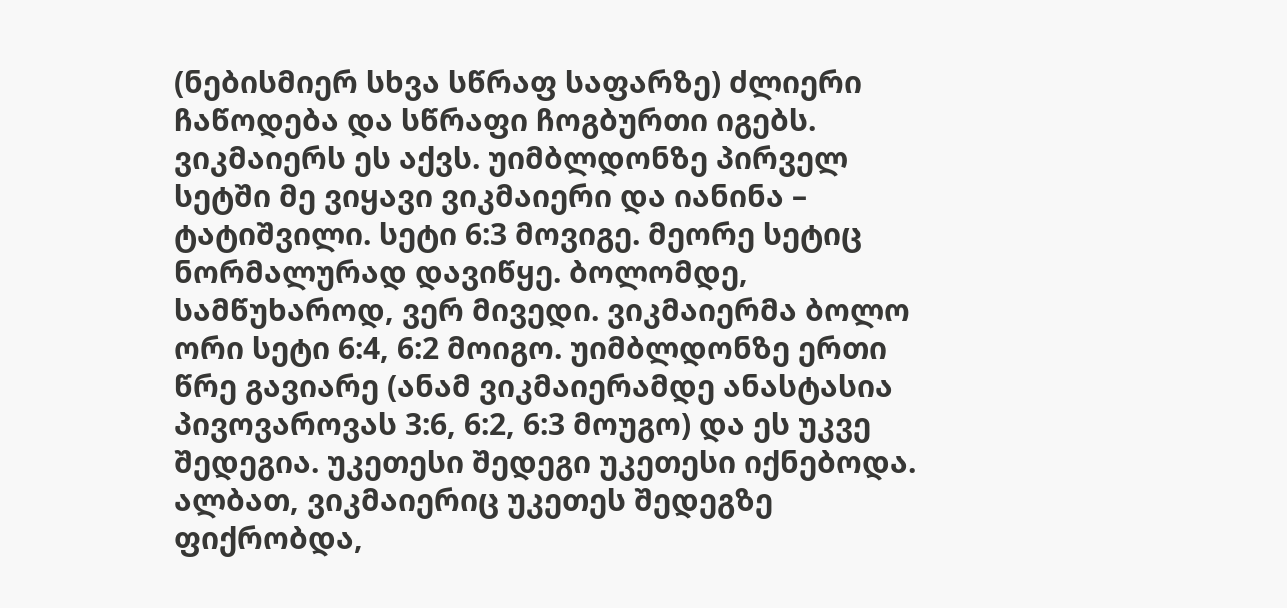(ნებისმიერ სხვა სწრაფ საფარზე) ძლიერი ჩაწოდება და სწრაფი ჩოგბურთი იგებს. ვიკმაიერს ეს აქვს. უიმბლდონზე პირველ სეტში მე ვიყავი ვიკმაიერი და იანინა – ტატიშვილი. სეტი 6:3 მოვიგე. მეორე სეტიც ნორმალურად დავიწყე. ბოლომდე, სამწუხაროდ, ვერ მივედი. ვიკმაიერმა ბოლო ორი სეტი 6:4, 6:2 მოიგო. უიმბლდონზე ერთი წრე გავიარე (ანამ ვიკმაიერამდე ანასტასია პივოვაროვას 3:6, 6:2, 6:3 მოუგო) და ეს უკვე შედეგია. უკეთესი შედეგი უკეთესი იქნებოდა. ალბათ, ვიკმაიერიც უკეთეს შედეგზე ფიქრობდა,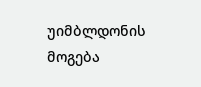უიმბლდონის მოგება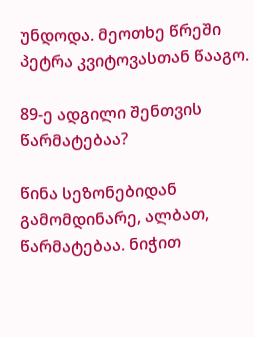უნდოდა. მეოთხე წრეში პეტრა კვიტოვასთან წააგო.

89-ე ადგილი შენთვის წარმატებაა?

წინა სეზონებიდან გამომდინარე, ალბათ, წარმატებაა. ნიჭით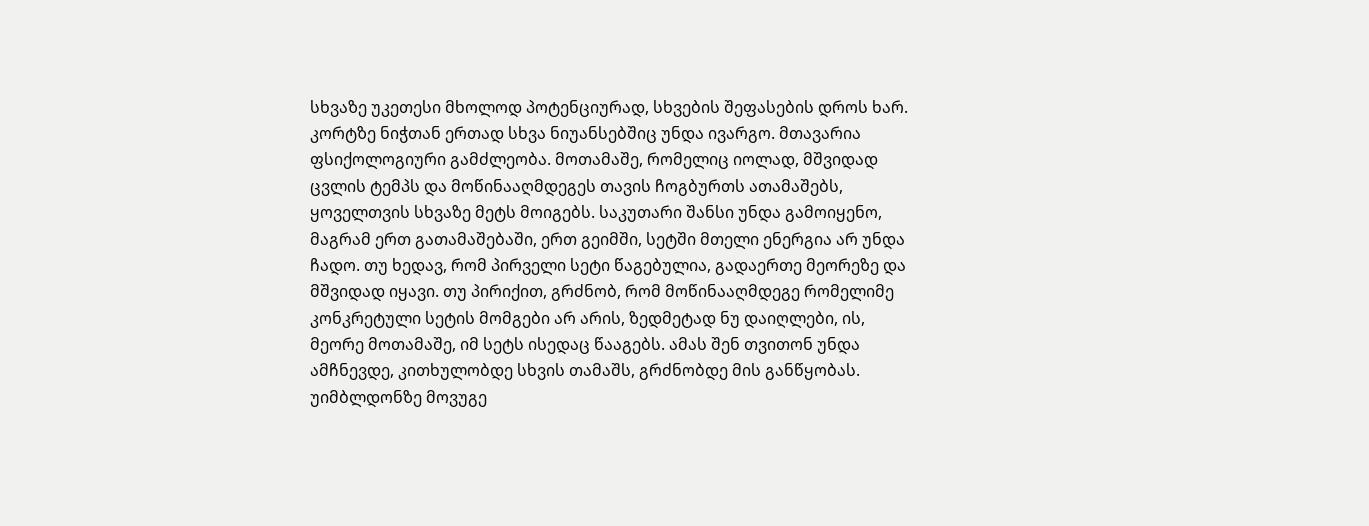სხვაზე უკეთესი მხოლოდ პოტენციურად, სხვების შეფასების დროს ხარ. კორტზე ნიჭთან ერთად სხვა ნიუანსებშიც უნდა ივარგო. მთავარია ფსიქოლოგიური გამძლეობა. მოთამაშე, რომელიც იოლად, მშვიდად ცვლის ტემპს და მოწინააღმდეგეს თავის ჩოგბურთს ათამაშებს, ყოველთვის სხვაზე მეტს მოიგებს. საკუთარი შანსი უნდა გამოიყენო, მაგრამ ერთ გათამაშებაში, ერთ გეიმში, სეტში მთელი ენერგია არ უნდა ჩადო. თუ ხედავ, რომ პირველი სეტი წაგებულია, გადაერთე მეორეზე და მშვიდად იყავი. თუ პირიქით, გრძნობ, რომ მოწინააღმდეგე რომელიმე კონკრეტული სეტის მომგები არ არის, ზედმეტად ნუ დაიღლები, ის, მეორე მოთამაშე, იმ სეტს ისედაც წააგებს. ამას შენ თვითონ უნდა ამჩნევდე, კითხულობდე სხვის თამაშს, გრძნობდე მის განწყობას. უიმბლდონზე მოვუგე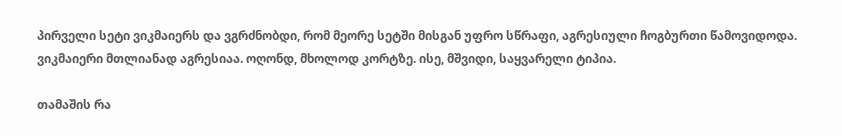პირველი სეტი ვიკმაიერს და ვგრძნობდი, რომ მეორე სეტში მისგან უფრო სწრაფი, აგრესიული ჩოგბურთი წამოვიდოდა. ვიკმაიერი მთლიანად აგრესიაა. ოღონდ, მხოლოდ კორტზე. ისე, მშვიდი, საყვარელი ტიპია.

თამაშის რა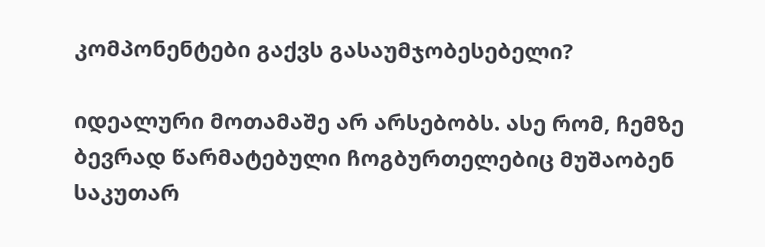კომპონენტები გაქვს გასაუმჯობესებელი?

იდეალური მოთამაშე არ არსებობს. ასე რომ, ჩემზე ბევრად წარმატებული ჩოგბურთელებიც მუშაობენ საკუთარ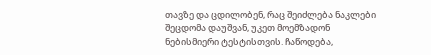თავზე და ცდილობენ, რაც შეიძლება ნაკლები შეცდომა დაუშვან, უკეთ მოემზადონ ნებისმიერი ტესტისთვის. ჩაწოდება,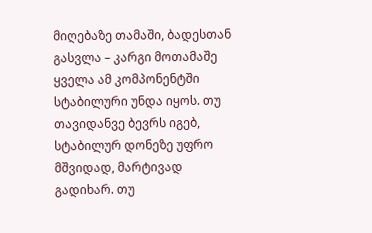მიღებაზე თამაში, ბადესთან გასვლა – კარგი მოთამაშე ყველა ამ კომპონენტში სტაბილური უნდა იყოს. თუ თავიდანვე ბევრს იგებ, სტაბილურ დონეზე უფრო მშვიდად, მარტივად გადიხარ. თუ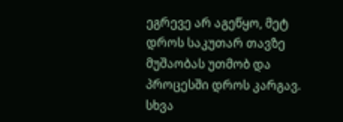ეგრევე არ აგეწყო, მეტ დროს საკუთარ თავზე მუშაობას უთმობ და პროცესში დროს კარგავ. სხვა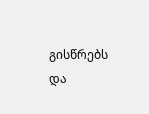გისწრებს და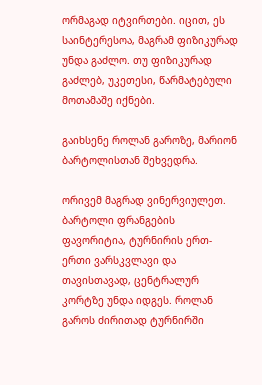ორმაგად იტვირთები. იცით, ეს საინტერესოა, მაგრამ ფიზიკურად უნდა გაძლო. თუ ფიზიკურად გაძლებ, უკეთესი, წარმატებული მოთამაშე იქნები.

გაიხსენე როლან გაროზე, მარიონ ბარტოლისთან შეხვედრა.

ორივემ მაგრად ვინერვიულეთ. ბარტოლი ფრანგების ფავორიტია, ტურნირის ერთ-ერთი ვარსკვლავი და თავისთავად, ცენტრალურ კორტზე უნდა იდგეს. როლან გაროს ძირითად ტურნირში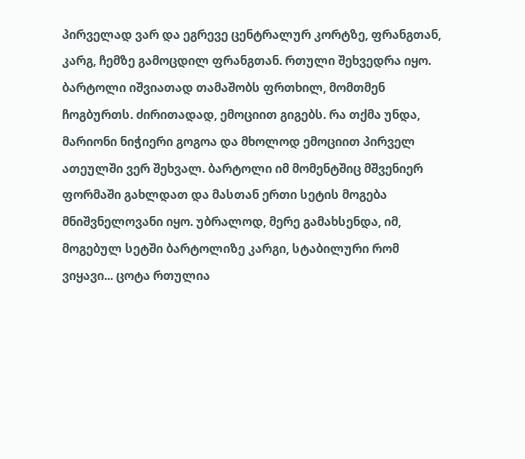პირველად ვარ და ეგრევე ცენტრალურ კორტზე, ფრანგთან, კარგ, ჩემზე გამოცდილ ფრანგთან. რთული შეხვედრა იყო. ბარტოლი იშვიათად თამაშობს ფრთხილ, მომთმენ ჩოგბურთს. ძირითადად, ემოციით გიგებს. რა თქმა უნდა, მარიონი ნიჭიერი გოგოა და მხოლოდ ემოციით პირველ ათეულში ვერ შეხვალ. ბარტოლი იმ მომენტშიც მშვენიერ ფორმაში გახლდათ და მასთან ერთი სეტის მოგება მნიშვნელოვანი იყო. უბრალოდ, მერე გამახსენდა, იმ, მოგებულ სეტში ბარტოლიზე კარგი, სტაბილური რომ ვიყავი... ცოტა რთულია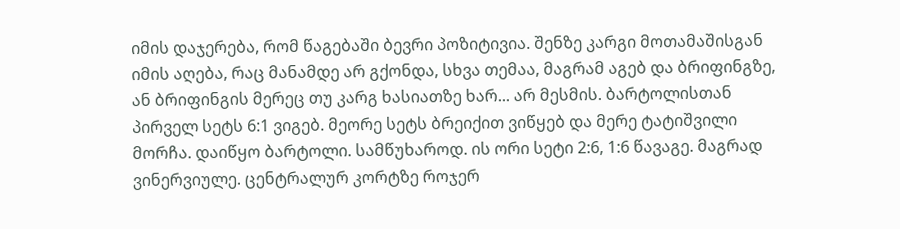იმის დაჯერება, რომ წაგებაში ბევრი პოზიტივია. შენზე კარგი მოთამაშისგან იმის აღება, რაც მანამდე არ გქონდა, სხვა თემაა, მაგრამ აგებ და ბრიფინგზე, ან ბრიფინგის მერეც თუ კარგ ხასიათზე ხარ... არ მესმის. ბარტოლისთან პირველ სეტს 6:1 ვიგებ. მეორე სეტს ბრეიქით ვიწყებ და მერე ტატიშვილი მორჩა. დაიწყო ბარტოლი. სამწუხაროდ. ის ორი სეტი 2:6, 1:6 წავაგე. მაგრად ვინერვიულე. ცენტრალურ კორტზე როჯერ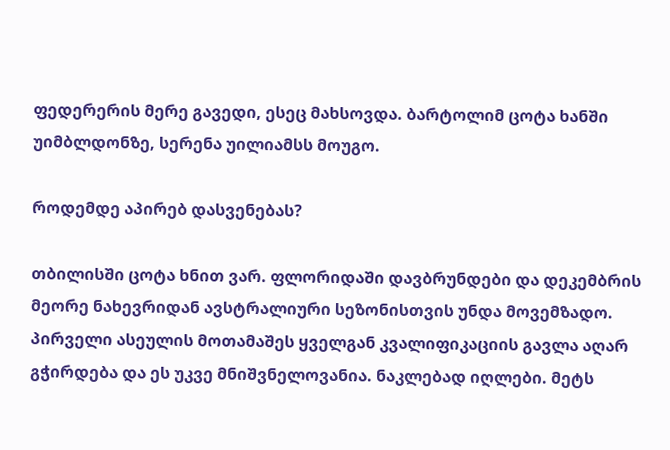ფედერერის მერე გავედი, ესეც მახსოვდა. ბარტოლიმ ცოტა ხანში უიმბლდონზე, სერენა უილიამსს მოუგო.

როდემდე აპირებ დასვენებას?

თბილისში ცოტა ხნით ვარ. ფლორიდაში დავბრუნდები და დეკემბრის მეორე ნახევრიდან ავსტრალიური სეზონისთვის უნდა მოვემზადო. პირველი ასეულის მოთამაშეს ყველგან კვალიფიკაციის გავლა აღარ გჭირდება და ეს უკვე მნიშვნელოვანია. ნაკლებად იღლები. მეტს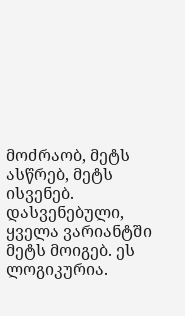მოძრაობ, მეტს ასწრებ, მეტს ისვენებ. დასვენებული, ყველა ვარიანტში მეტს მოიგებ. ეს ლოგიკურია.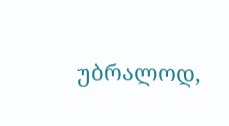უბრალოდ,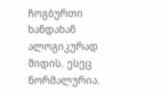ჩოგბურთი ხანდახან ალოგიკურად მიდის. ესეც ნორმალურია.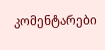კომენტარები